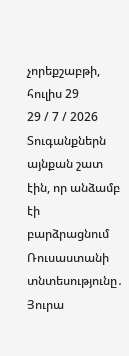չորեքշաբթի, հուլիս 29
29 / 7 / 2026
Տուգանքներն այնքան շատ էին, որ անձամբ էի բարձրացնում Ռուսաստանի տնտեսությունը․ Յուրա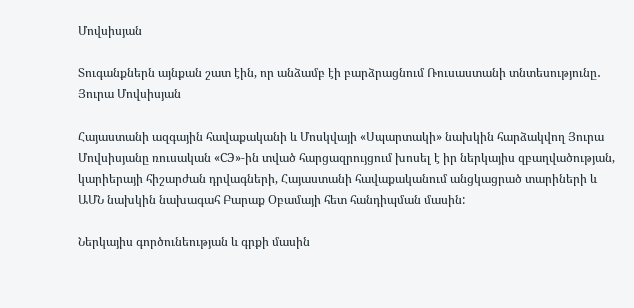Մովսիսյան

Տուգանքներն այնքան շատ էին, որ անձամբ էի բարձրացնում Ռուսաստանի տնտեսությունը․ Յուրա Մովսիսյան

Հայաստանի ազգային հավաքականի և Մոսկվայի «Սպարտակի» նախկին հարձակվող Յուրա Մովսիսյանը ռուսական «СЭ»-ին տված հարցազրույցում խոսել է իր ներկայիս զբաղվածության, կարիերայի հիշարժան դրվագների, Հայաստանի հավաքականում անցկացրած տարիների և ԱՄՆ նախկին նախագահ Բարաք Օբամայի հետ հանդիպման մասին:

Ներկայիս գործունեության և գրքի մասին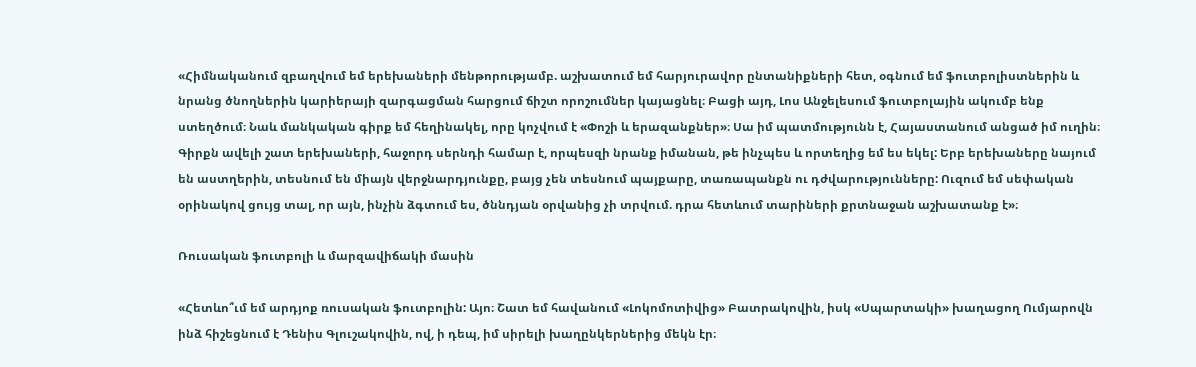«Հիմնականում զբաղվում եմ երեխաների մենթորությամբ. աշխատում եմ հարյուրավոր ընտանիքների հետ, օգնում եմ ֆուտբոլիստներին և նրանց ծնողներին կարիերայի զարգացման հարցում ճիշտ որոշումներ կայացնել։ Բացի այդ, Լոս Անջելեսում ֆուտբոլային ակումբ ենք ստեղծում։ Նաև մանկական գիրք եմ հեղինակել, որը կոչվում է «Փոշի և երազանքներ»։ Սա իմ պատմությունն է, Հայաստանում անցած իմ ուղին։ Գիրքն ավելի շատ երեխաների, հաջորդ սերնդի համար է, որպեսզի նրանք իմանան, թե ինչպես և որտեղից եմ ես եկել: Երբ երեխաները նայում են աստղերին, տեսնում են միայն վերջնարդյունքը, բայց չեն տեսնում պայքարը, տառապանքն ու դժվարությունները: Ուզում եմ սեփական օրինակով ցույց տալ, որ այն, ինչին ձգտում ես, ծննդյան օրվանից չի տրվում. դրա հետևում տարիների քրտնաջան աշխատանք է»։

Ռուսական ֆուտբոլի և մարզավիճակի մասին

«Հետևո՞ւմ եմ արդյոք ռուսական ֆուտբոլին: Այո։ Շատ եմ հավանում «Լոկոմոտիվից» Բատրակովին, իսկ «Սպարտակի» խաղացող Ումյարովն ինձ հիշեցնում է Դենիս Գլուշակովին, ով, ի դեպ, իմ սիրելի խաղընկերներից մեկն էր։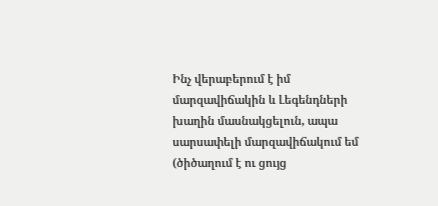Ինչ վերաբերում է իմ մարզավիճակին և Լեգենդների խաղին մասնակցելուն, ապա սարսափելի մարզավիճակում եմ (ծիծաղում է ու ցույց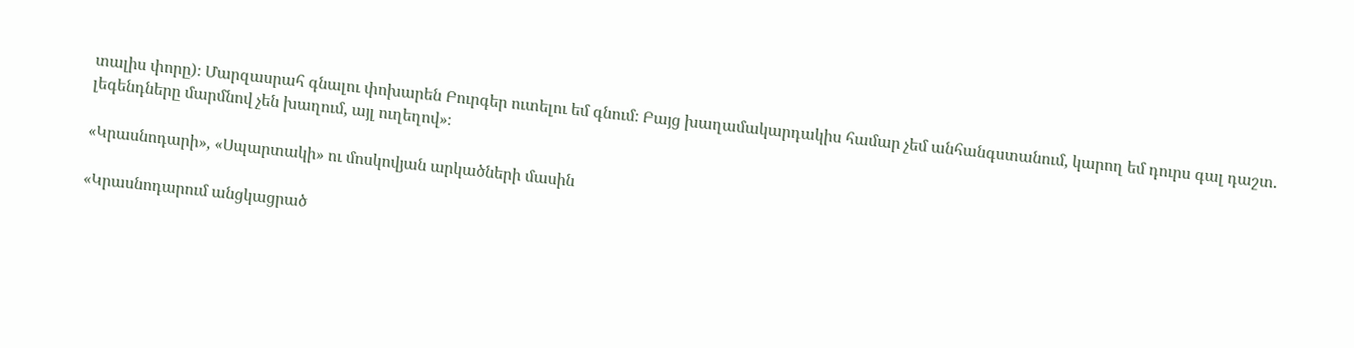տալիս փորը)։ Մարզասրահ գնալու փոխարեն Բուրգեր ուտելու եմ գնում։ Բայց խաղամակարդակիս համար չեմ անհանգստանում, կարող եմ դուրս գալ դաշտ. լեգենդները մարմնով չեն խաղում, այլ ուղեղով»։

«Կրասնոդարի», «Սպարտակի» ու մոսկովյան արկածների մասին

«Կրասնոդարում անցկացրած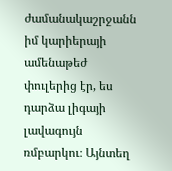ժամանակաշրջանն իմ կարիերայի ամենաթեժ փուլերից էր, ես դարձա լիգայի լավագույն ռմբարկու։ Այնտեղ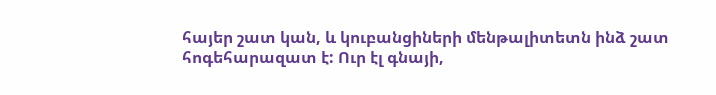հայեր շատ կան, և կուբանցիների մենթալիտետն ինձ շատ հոգեհարազատ է: Ուր էլ գնայի,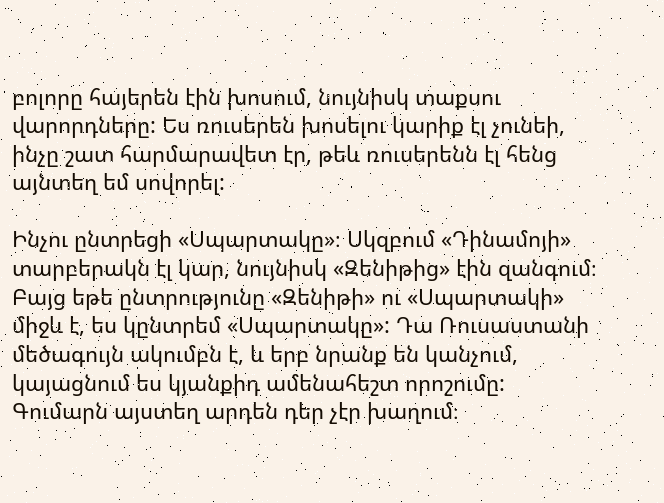բոլորը հայերեն էին խոսում, նույնիսկ տաքսու վարորդները: Ես ռուսերեն խոսելու կարիք էլ չունեի, ինչը շատ հարմարավետ էր, թեև ռուսերենն էլ հենց այնտեղ եմ սովորել:

Ինչու ընտրեցի «Սպարտակը»։ Սկզբում «Դինամոյի» տարբերակն էլ կար, նույնիսկ «Զենիթից» էին զանգում։ Բայց եթե ընտրությունը «Զենիթի» ու «Սպարտակի» միջև է, ես կընտրեմ «Սպարտակը»: Դա Ռուսաստանի մեծագույն ակումբն է, և երբ նրանք են կանչում, կայացնում ես կյանքիդ ամենահեշտ որոշումը: Գումարն այստեղ արդեն դեր չէր խաղում։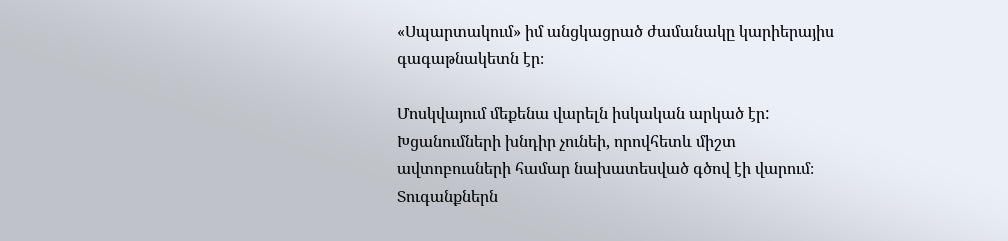«Սպարտակում» իմ անցկացրած ժամանակը կարիերայիս գագաթնակետն էր։

Մոսկվայում մեքենա վարելն իսկական արկած էր: Խցանումների խնդիր չունեի, որովհետև միշտ ավտոբուսների համար նախատեսված գծով էի վարում։ Տուգանքներն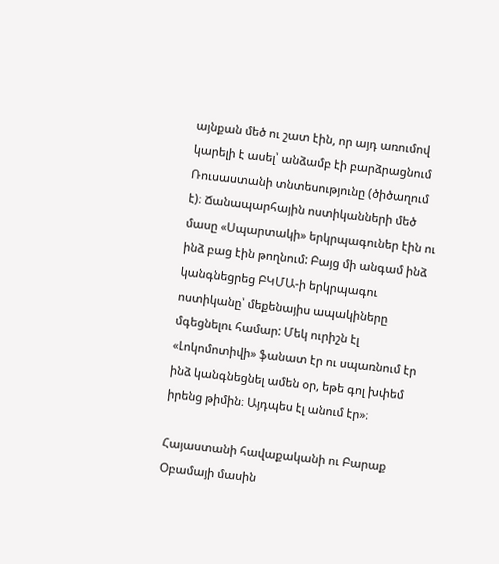այնքան մեծ ու շատ էին, որ այդ առումով կարելի է ասել՝ անձամբ էի բարձրացնում Ռուսաստանի տնտեսությունը (ծիծաղում է)։ Ճանապարհային ոստիկանների մեծ մասը «Սպարտակի» երկրպագուներ էին ու ինձ բաց էին թողնում: Բայց մի անգամ ինձ կանգնեցրեց ԲԿՄԱ-ի երկրպագու ոստիկանը՝ մեքենայիս ապակիները մգեցնելու համար: Մեկ ուրիշն էլ «Լոկոմոտիվի» ֆանատ էր ու սպառնում էր ինձ կանգնեցնել ամեն օր, եթե գոլ խփեմ իրենց թիմին։ Այդպես էլ անում էր»։

Հայաստանի հավաքականի ու Բարաք Օբամայի մասին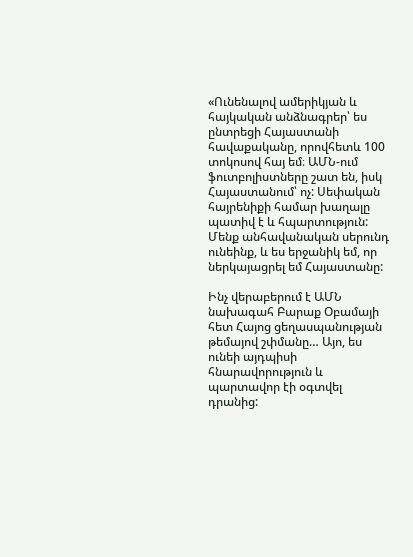«Ունենալով ամերիկյան և հայկական անձնագրեր՝ ես ընտրեցի Հայաստանի հավաքականը, որովհետև 100 տոկոսով հայ եմ։ ԱՄՆ-ում ֆուտբոլիստները շատ են, իսկ Հայաստանում՝ ոչ: Սեփական հայրենիքի համար խաղալը պատիվ է և հպարտություն: Մենք անհավանական սերունդ ունեինք, և ես երջանիկ եմ, որ ներկայացրել եմ Հայաստանը:

Ինչ վերաբերում է ԱՄՆ նախագահ Բարաք Օբամայի հետ Հայոց ցեղասպանության թեմայով շփմանը… Այո, ես ունեի այդպիսի հնարավորություն և պարտավոր էի օգտվել դրանից: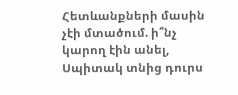Հետևանքների մասին չէի մտածում. ի՞նչ կարող էին անել, Սպիտակ տնից դուրս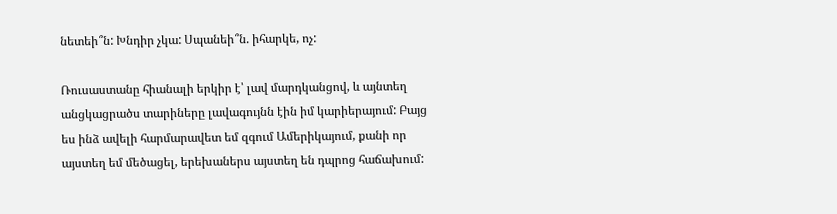նետեի՞ն: Խնդիր չկա: Սպանեի՞ն. իհարկե, ոչ:

Ռուսաստանը հիանալի երկիր է՝ լավ մարդկանցով, և այնտեղ անցկացրածս տարիները լավագույնն էին իմ կարիերայում: Բայց ես ինձ ավելի հարմարավետ եմ զգում Ամերիկայում, քանի որ այստեղ եմ մեծացել, երեխաներս այստեղ են դպրոց հաճախում: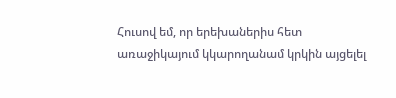Հուսով եմ, որ երեխաներիս հետ առաջիկայում կկարողանամ կրկին այցելել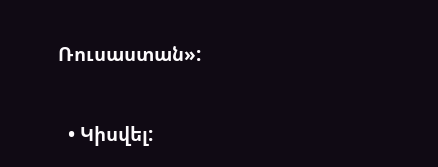Ռուսաստան»:

  • Կիսվել: